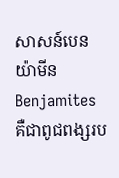សាសន៍បេនយ៉ាមីន Benjamites គឺជាពូជពង្សរប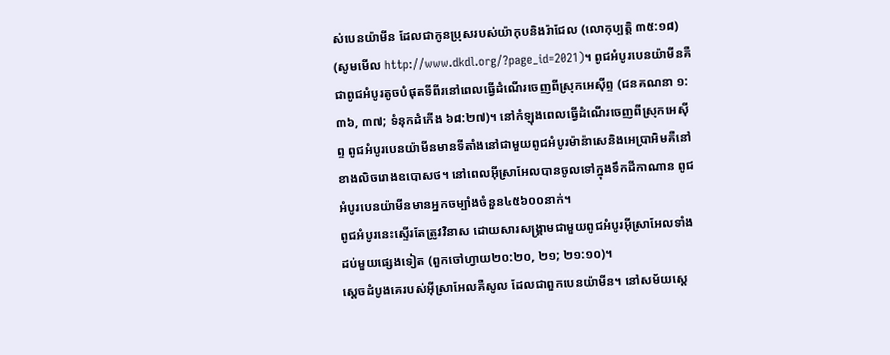ស់បេនយ៉ាមីន ដែលជាកូនប្រុសរបស់យ៉ាកុបនិងរ៉ាជែល (លោកុប្បត្ដិ ៣៥:១៨) (សូមមើល http://www.dkdl.org/?page_id=2021)។ ពូជអំបូរបេនយ៉ាមីនគឺជាពូជអំបូរតូចបំផុតទីពីរនៅពេលធ្វើដំណើរចេញពីស្រុកអេស៊ីព្ទ (ជនគណនា ១:៣៦, ៣៧; ទំនុកដំកើង ៦៨:២៧)។ នៅកំឡុងពេលធ្វើដំណើរចេញពីស្រុកអេស៊ីព្ទ ពូជអំបូរបេនយ៉ាមីនមានទីតាំងនៅជាមួយពូជអំបូរម៉ាន៉ាសេនិងអេប្រាអិមគឺនៅខាងលិចរោងឧបោសថ។ នៅពេលអ៊ីស្រាអែលបានចូលទៅក្នុងទឹកដីកាណាន ពូជអំបូរបេនយ៉ាមីនមានអ្នកចម្បាំងចំនួន៤៥៦០០នាក់។
ពូជអំបូរនេះស្ទើរតែត្រូវវិនាស ដោយសារសង្គ្រាមជាមួយពូជអំបូរអ៊ីស្រាអែលទាំងដប់មួយផ្សេងទៀត (ពួកចៅហ្វាយ២០:២០, ២១; ២១:១០)។
ស្តេចដំបូងគេរបស់អ៊ីស្រាអែលគឺសូល ដែលជាពួកបេនយ៉ាមីន។ នៅសម័យស្តេ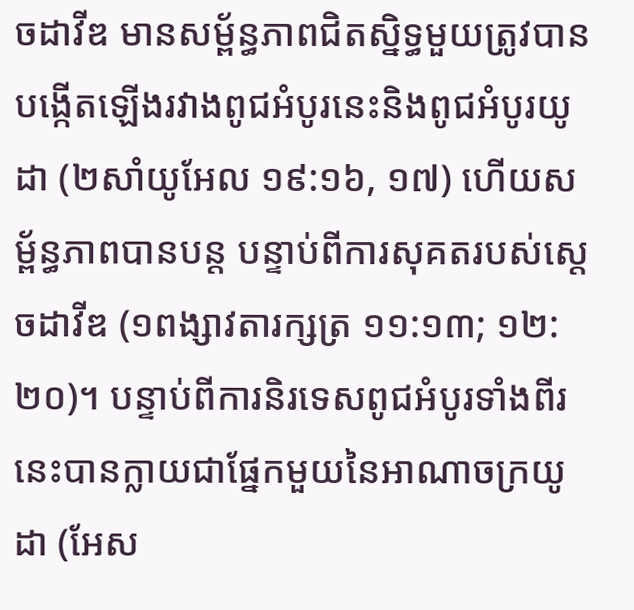ចដាវីឌ មានសម្ព័ន្ធភាពជិតស្និទ្ធមួយត្រូវបានបង្កើតឡើងរវាងពូជអំបូរនេះនិងពូជអំបូរយូដា (២សាំយូអែល ១៩:១៦, ១៧) ហើយសម្ព័ន្ធភាពបានបន្ត បន្ទាប់ពីការសុគតរបស់ស្តេចដាវីឌ (១ពង្សាវតារក្សត្រ ១១:១៣; ១២:២០)។ បន្ទាប់ពីការនិរទេសពូជអំបូរទាំងពីរនេះបានក្លាយជាផ្នែកមួយនៃអាណាចក្រយូដា (អែស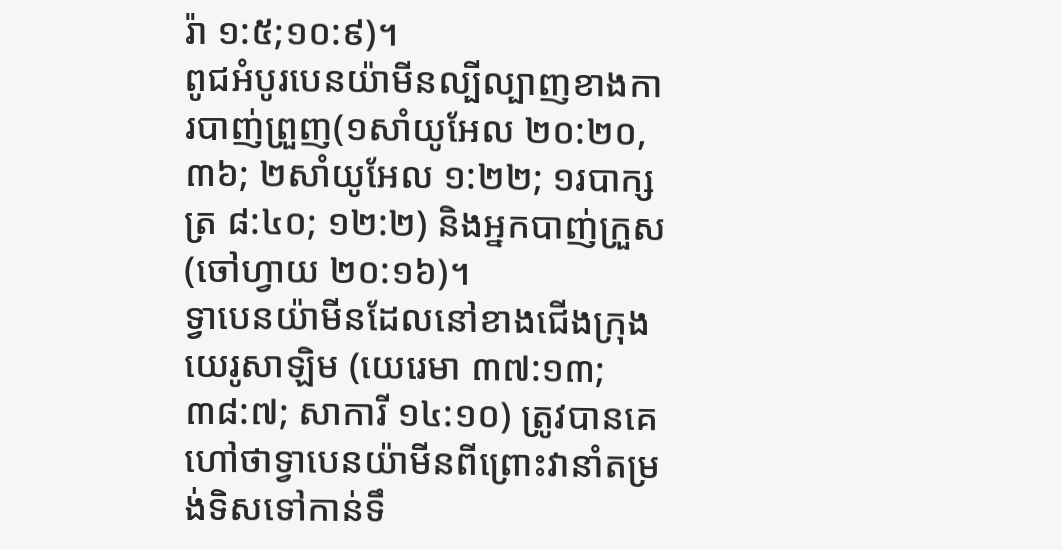រ៉ា ១:៥;១០:៩)។
ពូជអំបូរបេនយ៉ាមីនល្បីល្បាញខាងការបាញ់ព្រួញ(១សាំយូអែល ២០:២០, ៣៦; ២សាំយូអែល ១:២២; ១របាក្សត្រ ៨:៤០; ១២:២) និងអ្នកបាញ់ក្រួស (ចៅហ្វាយ ២០:១៦)។
ទ្វាបេនយ៉ាមីនដែលនៅខាងជើងក្រុងយេរូសាឡិម (យេរេមា ៣៧:១៣; ៣៨:៧; សាការី ១៤:១០) ត្រូវបានគេហៅថាទ្វាបេនយ៉ាមីនពីព្រោះវានាំតម្រង់ទិសទៅកាន់ទឹ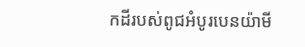កដីរបស់ពូជអំបូរបេនយ៉ាមី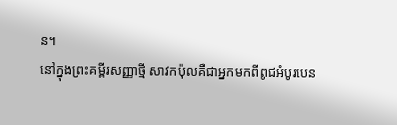ន។
នៅក្នុងព្រះគម្ពីរសញ្ញាថ្មី សាវកប៉ុលគឺជាអ្នកមកពីពូជអំបូរបេន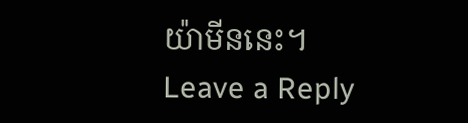យ៉ាមីននេះ។
Leave a Reply